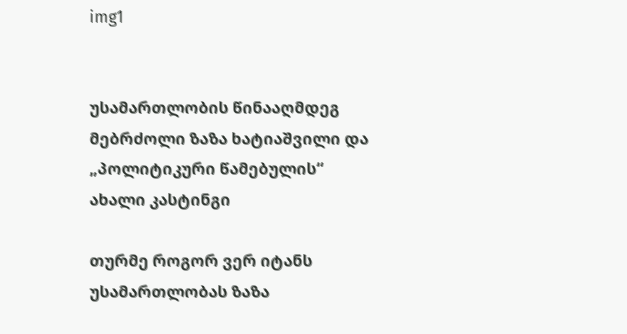img1


უსამართლობის წინააღმდეგ მებრძოლი ზაზა ხატიაშვილი და „პოლიტიკური წამებულის“ ახალი კასტინგი

თურმე როგორ ვერ იტანს უსამართლობას ზაზა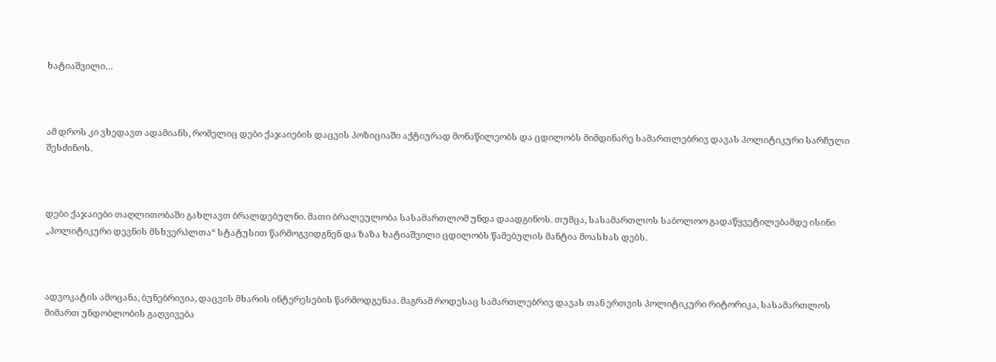ხატიაშვილი…



ამ დროს კი ვხედავთ ადამიანს, რომელიც დები ქაჯაიების დაცვის პოზიციაში აქტიურად მონაწილეობს და ცდილობს მიმდინარე სამართლებრივ დავას პოლიტიკური სარჩული შესძინოს.



დები ქაჯაიები თაღლითობაში გახლავთ ბრალდებულნი. მათი ბრალეულობა სასამართლომ უნდა დაადგინოს. თუმცა, სასამართლოს საბოლოო გადაწყვეტილებამდე ისინი „პოლიტიკური დევნის მსხვერპლთა“ სტატუსით წარმოგვიდგნენ და ზაზა ხატიაშვილი ცდილობს წამებულის მანტია მოასხას დებს.



ადვოკატის ამოცანა, ბუნებრივია, დაცვის მხარის ინტერესების წარმოდგენაა. მაგრამ როდესაც სამართლებრივ დავას თან ერთვის პოლიტიკური რიტორიკა, სასამართლოს მიმართ უნდობლობის გაღვივება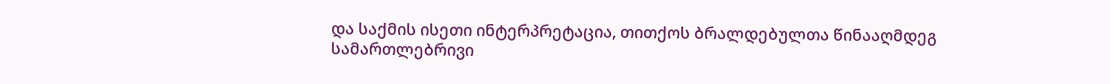და საქმის ისეთი ინტერპრეტაცია, თითქოს ბრალდებულთა წინააღმდეგ სამართლებრივი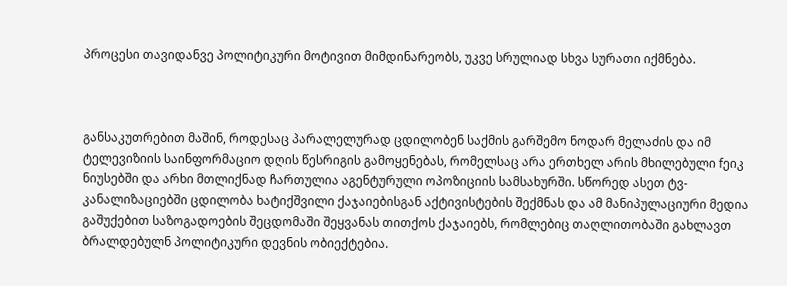პროცესი თავიდანვე პოლიტიკური მოტივით მიმდინარეობს, უკვე სრულიად სხვა სურათი იქმნება.



განსაკუთრებით მაშინ, როდესაც პარალელურად ცდილობენ საქმის გარშემო ნოდარ მელაძის და იმ ტელევიზიის საინფორმაციო დღის წესრიგის გამოყენებას, რომელსაც არა ერთხელ არის მხილებული fეიკ ნიუსებში და არხი მთლიქნად ჩართულია აგენტურული ოპოზიციის სამსახურში. სწორედ ასეთ ტვ-კანალიზაციებში ცდილობა ხატიქშვილი ქაჯაიებისგან აქტივისტების შექმნას და ამ მანიპულაციური მედია გაშუქებით საზოგადოების შეცდომაში შეყვანას თითქოს ქაჯაიებს, რომლებიც თაღლითობაში გახლავთ ბრალდებულნ პოლიტიკური დევნის ობიექტებია.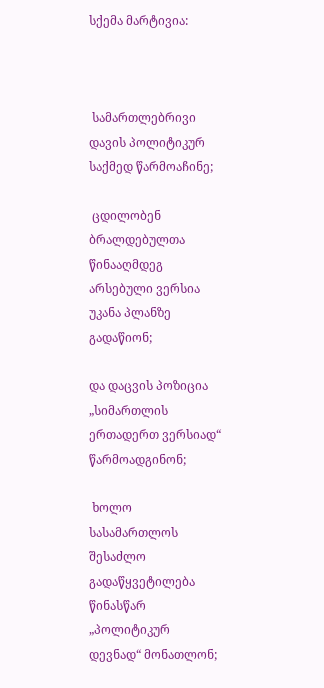სქემა მარტივია:



 სამართლებრივი დავის პოლიტიკურ საქმედ წარმოაჩინე;

 ცდილობენ ბრალდებულთა წინააღმდეგ არსებული ვერსია უკანა პლანზე გადაწიონ;

და დაცვის პოზიცია „სიმართლის ერთადერთ ვერსიად“ წარმოადგინონ;

 ხოლო სასამართლოს შესაძლო გადაწყვეტილება წინასწარ „პოლიტიკურ დევნად“ მონათლონ;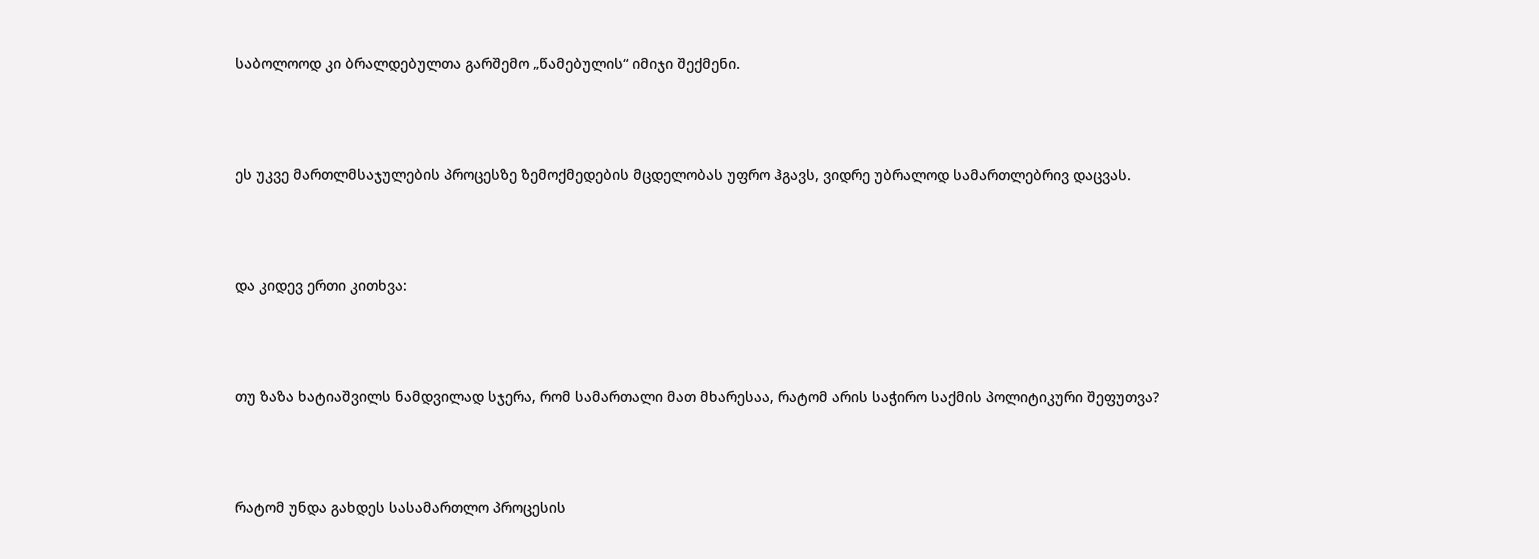საბოლოოდ კი ბრალდებულთა გარშემო „წამებულის“ იმიჯი შექმენი.



ეს უკვე მართლმსაჯულების პროცესზე ზემოქმედების მცდელობას უფრო ჰგავს, ვიდრე უბრალოდ სამართლებრივ დაცვას.



და კიდევ ერთი კითხვა:



თუ ზაზა ხატიაშვილს ნამდვილად სჯერა, რომ სამართალი მათ მხარესაა, რატომ არის საჭირო საქმის პოლიტიკური შეფუთვა?



რატომ უნდა გახდეს სასამართლო პროცესის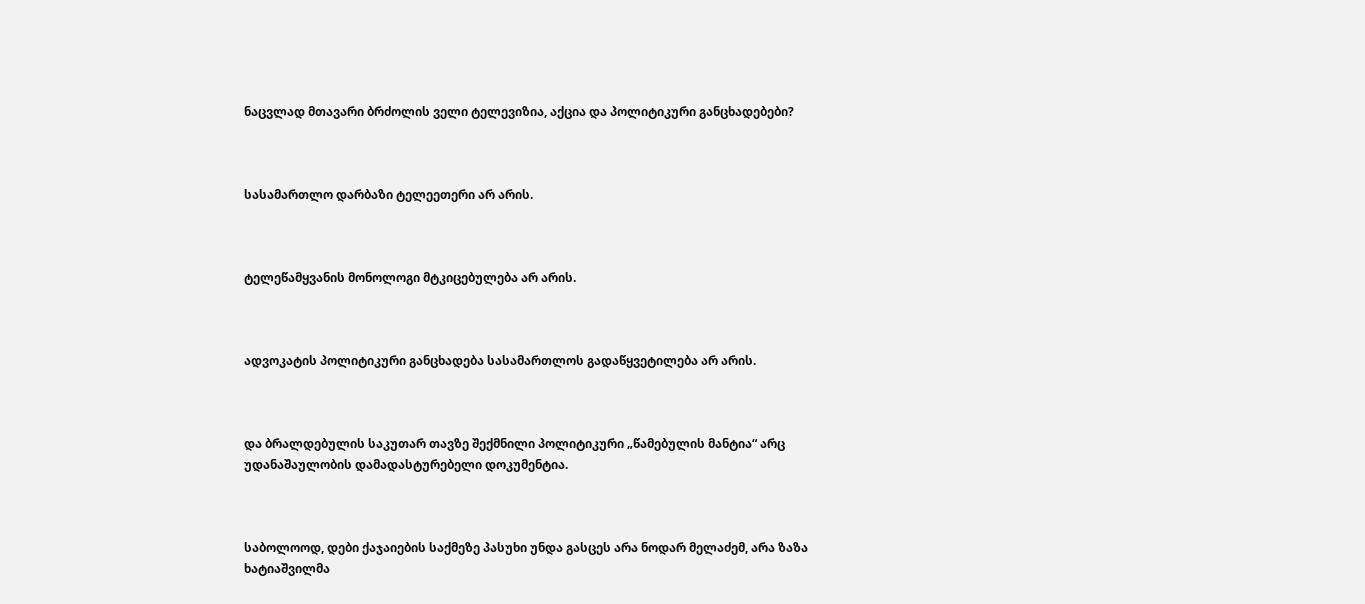ნაცვლად მთავარი ბრძოლის ველი ტელევიზია, აქცია და პოლიტიკური განცხადებები?



სასამართლო დარბაზი ტელეეთერი არ არის.



ტელეწამყვანის მონოლოგი მტკიცებულება არ არის.



ადვოკატის პოლიტიკური განცხადება სასამართლოს გადაწყვეტილება არ არის.



და ბრალდებულის საკუთარ თავზე შექმნილი პოლიტიკური „წამებულის მანტია“ არც უდანაშაულობის დამადასტურებელი დოკუმენტია.



საბოლოოდ, დები ქაჯაიების საქმეზე პასუხი უნდა გასცეს არა ნოდარ მელაძემ, არა ზაზა ხატიაშვილმა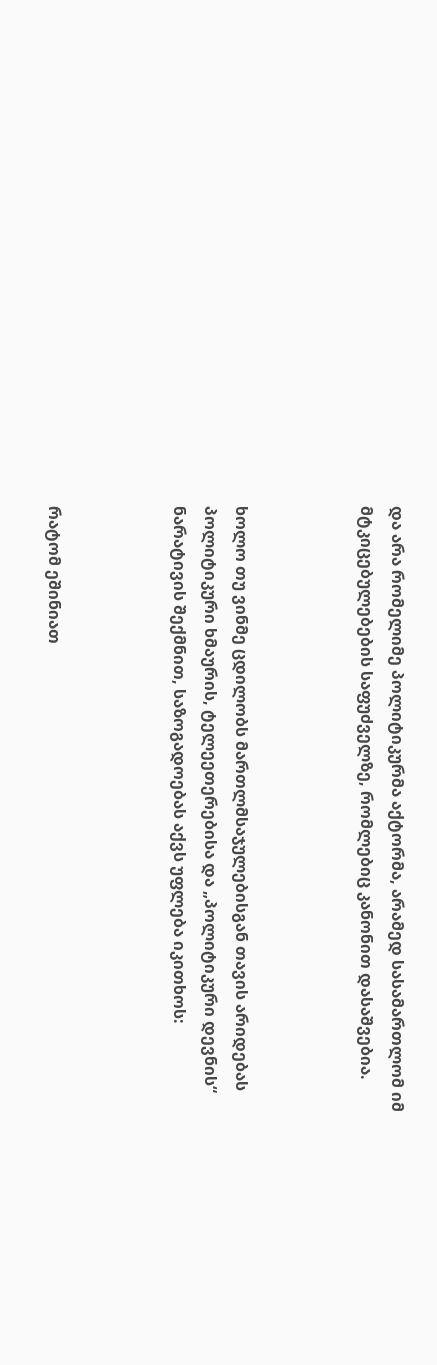და არა რომელიმე პოლიტიკურმა აქტორმა, არამედ სასამართლომ იმ მტკიცებულებების საფუძველზე, რომლებიც კანონით დასაშვებია.



ხოლო თუ ვინმე ცდილობს მართლმსაჯულებისგან თავის არიდებას პოლიტიკური ხმაურის, ტელეეთერებისა და „პოლიტიკური დევნის“ ნარატივის შექმნით, საზოგადოებას აქვს უფლება იკითხოს:



რატომ ეშინიათ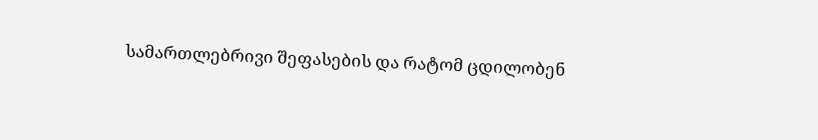სამართლებრივი შეფასების და რატომ ცდილობენ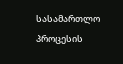სასამართლო პროცესის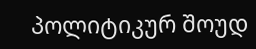პოლიტიკურ შოუდ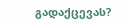გადაქცევას?